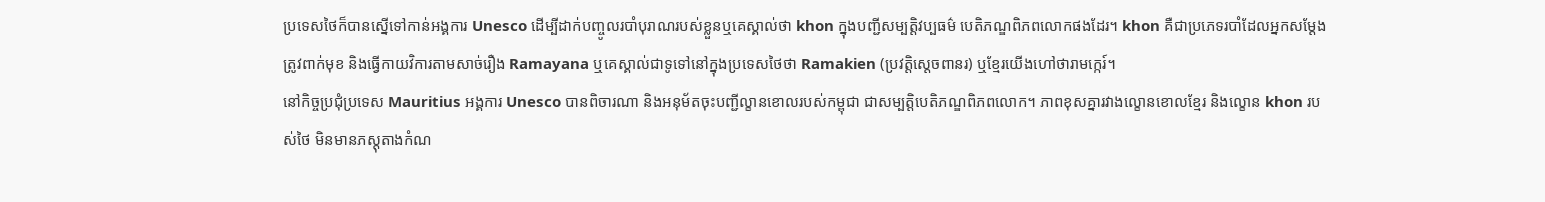ប្រទេសថៃក៏បានស្នើទៅកាន់អង្គការ Unesco ដើម្បីដាក់បញ្ចូលរបាំបុរាណរបស់ខ្លួនឬគេស្គាល់ថា khon ក្នុងបញ្ជីសម្បត្តិវប្បធម៌ បេតិភណ្ឌពិភពលោកផងដែរ។ khon គឺជាប្រភេទរបាំដែលអ្នកសម្ដែងត្រូវពាក់មុខ និងធ្វើកាយវិការតាមសាច់រឿង Ramayana ឬគេស្គាល់ជាទូទៅនៅក្នុងប្រទេសថៃថា Ramakien (ប្រវត្តិស្ដេចពានរ) ឬខ្មែរយើងហៅថារាមកេ្ករ៍។
នៅកិច្ចប្រជុំប្រទេស Mauritius អង្គការ Unesco បានពិចារណា និងអនុម័តចុះបញ្ជីល្ខានខោលរបស់កម្ពុជា ជាសម្បត្តិបេតិភណ្ឌពិភពលោក។ ភាពខុសគ្នារវាងល្ខោនខោលខ្មែរ និងល្ខោន khon របស់ថៃ មិនមានភស្ដុតាងកំណ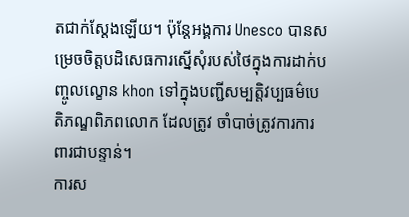តជាក់ស្ដែងឡើយ។ ប៉ុន្តែអង្គការ Unesco បានសម្រេចចិត្តបដិសេធការស្នើសុំរបស់ថៃក្នុងការដាក់បញ្ចូលល្ខោន khon ទៅក្នុងបញ្ជីសម្បត្តិវប្បធម៌បេតិភណ្ឌពិភពលោក ដែលត្រូវ ចាំបាច់ត្រូវការការពារជាបន្ទាន់។
ការស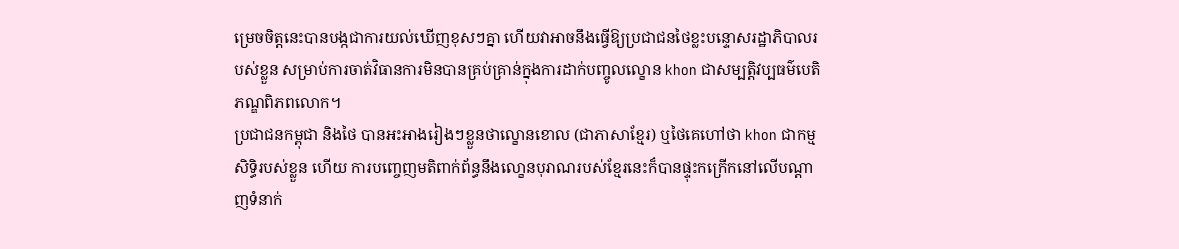ម្រេចចិត្តនេះបានបង្កជាការយល់ឃើញខុសៗគ្នា ហើយវាអាចនឹងធ្វើឱ្យប្រជាជនថៃខ្លះបន្ទោសរដ្ឋាភិបាលរបស់ខ្លួន សម្រាប់ការចាត់វិធានការមិនបានគ្រប់គ្រាន់ក្នុងការដាក់បញ្ចូលល្ខោន khon ជាសម្បត្តិវប្បធម៌បេតិភណ្ឌពិភពលោក។
ប្រជាជនកម្ពុជា និងថៃ បានអះអាងរៀងៗខ្លួនថាល្ខោនខោល (ជាភាសាខ្មែរ) ឬថៃគេហៅថា khon ជាកម្មសិទ្ធិរបស់ខ្លួន ហើយ ការបញ្ចេញមតិពាក់ព័ន្ធនឹងលោ្ខនបុរាណរបស់ខ្មែរនេះក៏បានផ្ទុះកក្រើកនៅលើបណ្ដាញទំនាក់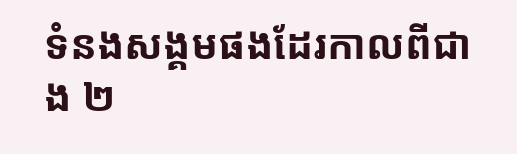ទំនងសង្គមផងដែរកាលពីជាង ២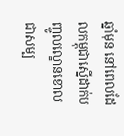ឆ្នាំមុន នៅពេលដែលកម្ពុជាស្នើដាក់បញ្ចូលល្ខោនខោលជាសម្ប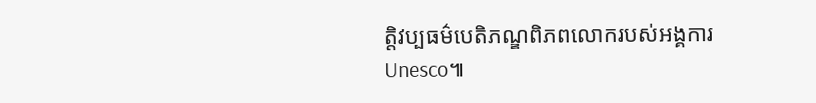ត្តិវប្បធម៌បេតិភណ្ឌពិភពលោករបស់អង្គការ Unesco៕